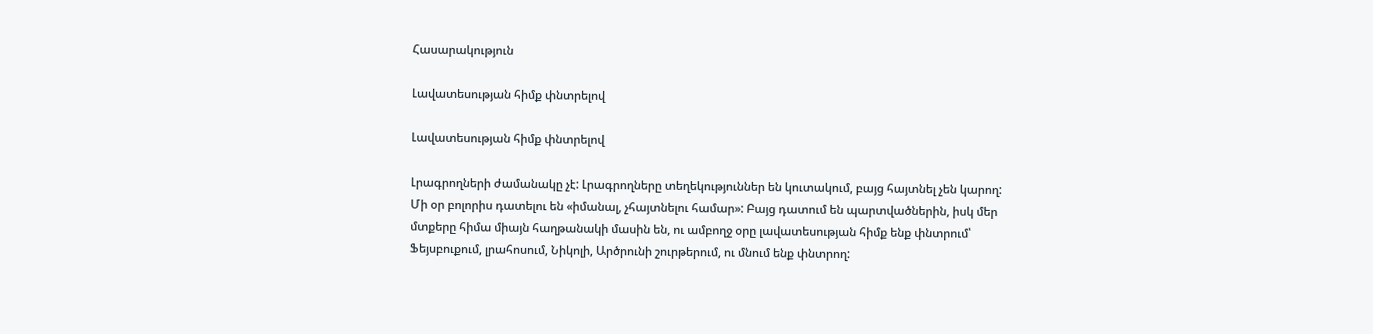Հասարակություն

Լավատեսության հիմք փնտրելով

Լավատեսության հիմք փնտրելով

Լրագրողների ժամանակը չէ: Լրագրողները տեղեկություններ են կուտակում, բայց հայտնել չեն կարող: Մի օր բոլորիս դատելու են «իմանալ, չհայտնելու համար»: Բայց դատում են պարտվածներին, իսկ մեր մտքերը հիմա միայն հաղթանակի մասին են, ու ամբողջ օրը լավատեսության հիմք ենք փնտրում՝ Ֆեյսբուքում, լրահոսում, Նիկոլի, Արծրունի շուրթերում, ու մնում ենք փնտրող: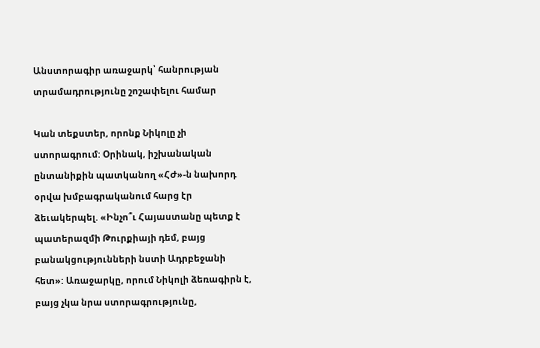Անստորագիր առաջարկ՝ հանրության տրամադրությունը շոշափելու համար

Կան տեքստեր, որոնք Նիկոլը չի ստորագրում: Օրինակ, իշխանական ընտանիքին պատկանող «ՀԺ»-ն նախորդ օրվա խմբագրականում հարց էր ձեւակերպել. «Ինչո՞ւ Հայաստանը պետք է պատերազմի Թուրքիայի դեմ, բայց բանակցությունների նստի Ադրբեջանի հետ»: Առաջարկը, որում Նիկոլի ձեռագիրն է, բայց չկա նրա ստորագրությունը,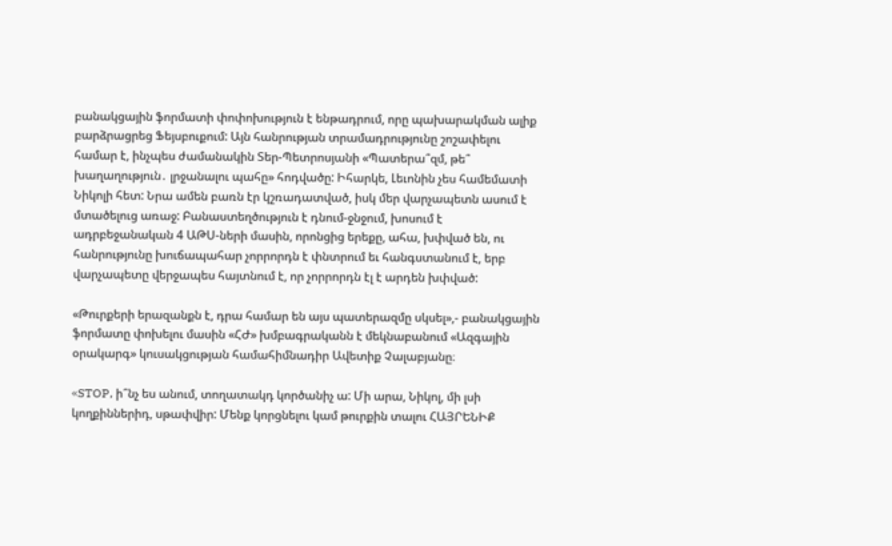բանակցային ֆորմատի փոփոխություն է ենթադրում, որը պախարակման ալիք բարձրացրեց Ֆեյսբուքում: Այն հանրության տրամադրությունը շոշափելու համար է, ինչպես ժամանակին Տեր-Պետրոսյանի «Պատերա՞զմ, թե՞ խաղաղություն․ լրջանալու պահը» հոդվածը: Իհարկե, Լեւոնին չես համեմատի Նիկոլի հետ: Նրա ամեն բառն էր կշռադատված, իսկ մեր վարչապետն ասում է մտածելուց առաջ: Բանաստեղծություն է դնում-ջնջում, խոսում է ադրբեջանական 4 ԱԹՍ-ների մասին, որոնցից երեքը, ահա, խփված են, ու հանրությունը խուճապահար չորրորդն է փնտրում եւ հանգստանում է, երբ վարչապետը վերջապես հայտնում է, որ չորրորդն էլ է արդեն խփված:

«Թուրքերի երազանքն է, դրա համար են այս պատերազմը սկսել»,- բանակցային ֆորմատը փոխելու մասին «ՀԺ» խմբագրականն է մեկնաբանում «Ազգային օրակարգ» կուսակցության համահիմնադիր Ավետիք Չալաբյանը։

«STOP, ի՞նչ ես անում, տողատակդ կործանիչ ա: Մի արա, Նիկոլ, մի լսի կողքիններիդ, սթափվիր: Մենք կորցնելու կամ թուրքին տալու ՀԱՅՐԵՆԻՔ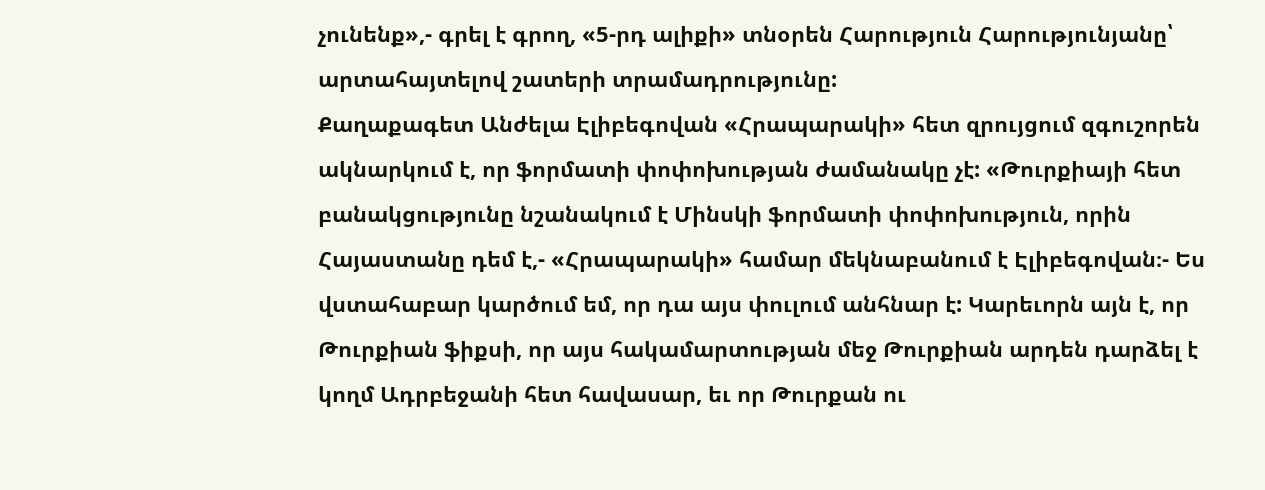չունենք»,- գրել է գրող, «5-րդ ալիքի» տնօրեն Հարություն Հարությունյանը՝ արտահայտելով շատերի տրամադրությունը:
Քաղաքագետ Անժելա Էլիբեգովան «Հրապարակի» հետ զրույցում զգուշորեն ակնարկում է, որ ֆորմատի փոփոխության ժամանակը չէ: «Թուրքիայի հետ բանակցությունը նշանակում է Մինսկի ֆորմատի փոփոխություն, որին Հայաստանը դեմ է,- «Հրապարակի» համար մեկնաբանում է Էլիբեգովան։- Ես վստահաբար կարծում եմ, որ դա այս փուլում անհնար է: Կարեւորն այն է, որ Թուրքիան ֆիքսի, որ այս հակամարտության մեջ Թուրքիան արդեն դարձել է կողմ Ադրբեջանի հետ հավասար, եւ որ Թուրքան ու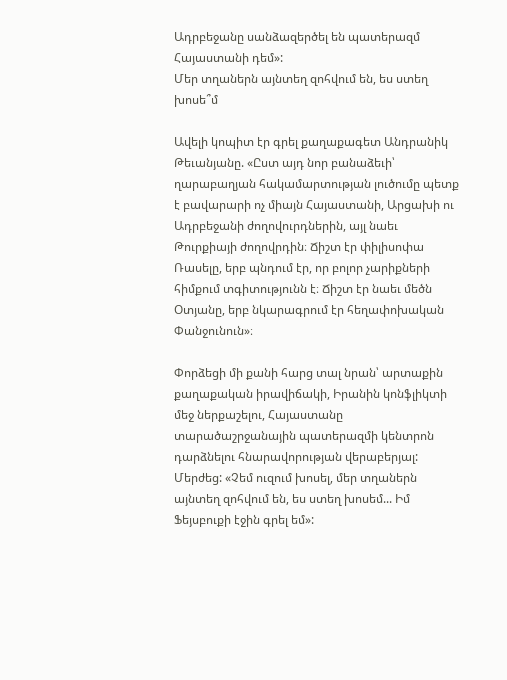Ադրբեջանը սանձազերծել են պատերազմ Հայաստանի դեմ»:
Մեր տղաներն այնտեղ զոհվում են, ես ստեղ խոսե՞մ

Ավելի կոպիտ էր գրել քաղաքագետ Անդրանիկ Թեւանյանը. «Ըստ այդ նոր բանաձեւի՝ ղարաբաղյան հակամարտության լուծումը պետք է բավարարի ոչ միայն Հայաստանի, Արցախի ու Ադրբեջանի ժողովուրդներին, այլ նաեւ Թուրքիայի ժողովրդին։ Ճիշտ էր փիլիսոփա Ռասելը, երբ պնդում էր, որ բոլոր չարիքների հիմքում տգիտությունն է։ Ճիշտ էր նաեւ մեծն Օտյանը, երբ նկարագրում էր հեղափոխական Փանջունուն»։

Փորձեցի մի քանի հարց տալ նրան՝ արտաքին քաղաքական իրավիճակի, Իրանին կոնֆլիկտի մեջ ներքաշելու, Հայաստանը տարածաշրջանային պատերազմի կենտրոն դարձնելու հնարավորության վերաբերյալ: Մերժեց: «Չեմ ուզում խոսել, մեր տղաներն այնտեղ զոհվում են, ես ստեղ խոսեմ... Իմ Ֆեյսբուքի էջին գրել եմ»: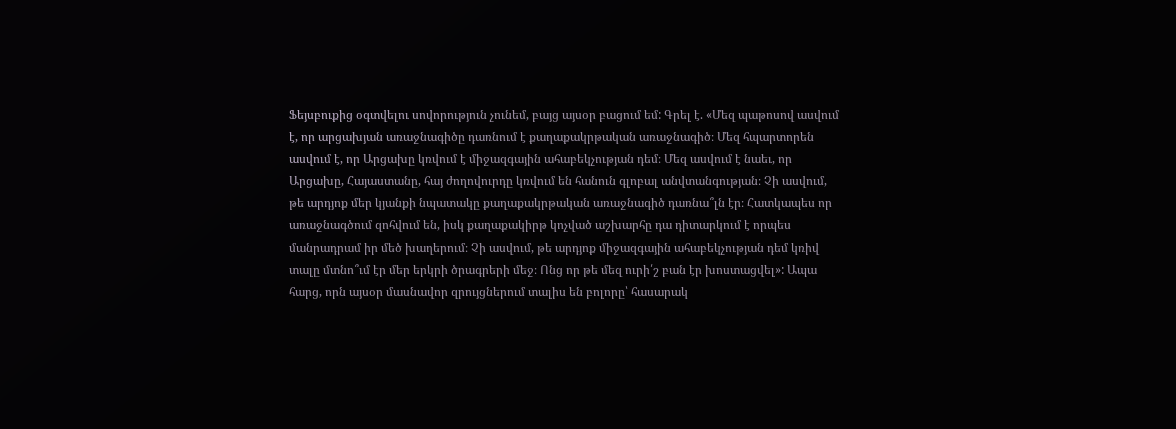Ֆեյսբուքից օգտվելու սովորություն չունեմ, բայց այսօր բացում եմ: Գրել է. «Մեզ պաթոսով ասվում է, որ արցախյան առաջնագիծը դառնում է քաղաքակրթական առաջնագիծ։ Մեզ հպարտորեն ասվում է, որ Արցախը կռվում է միջազգային ահաբեկչության դեմ։ Մեզ ասվում է նաեւ, որ Արցախը, Հայաստանը, հայ ժողովուրդը կռվում են հանուն գլոբալ անվտանգության։ Չի ասվում, թե արդյոք մեր կյանքի նպատակը քաղաքակրթական առաջնագիծ դառնա՞լն էր։ Հատկապես որ առաջնագծում զոհվում են, իսկ քաղաքակիրթ կոչված աշխարհը դա դիտարկում է որպես մանրադրամ իր մեծ խաղերում։ Չի ասվում, թե արդյոք միջազգային ահաբեկչության դեմ կռիվ տալը մտնո՞ւմ էր մեր երկրի ծրագրերի մեջ։ Ոնց որ թե մեզ ուրի՛շ բան էր խոստացվել»: Ապա հարց, որն այսօր մասնավոր զրույցներում տալիս են բոլորը՝ հասարակ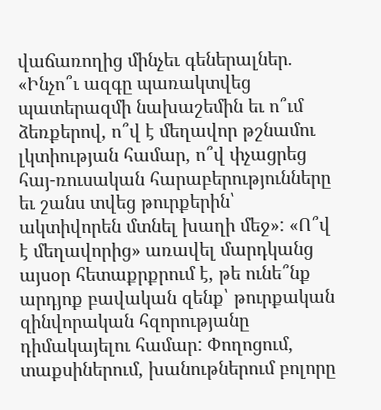վաճառողից մինչեւ գեներալներ. «Ինչո՞ւ ազգը պառակտվեց պատերազմի նախաշեմին եւ ո՞ւմ ձեռքերով, ո՞վ է մեղավոր թշնամու լկտիության համար, ո՞վ փչացրեց հայ-ռուսական հարաբերությունները եւ շանս տվեց թուրքերին՝ ակտիվորեն մտնել խաղի մեջ»: «Ո՞վ է մեղավորից» առավել մարդկանց այսօր հետաքրքրում է, թե ունե՞նք արդյոք բավական զենք՝ թուրքական զինվորական հզորությանը դիմակայելու համար: Փողոցում, տաքսիներում, խանութներում բոլորը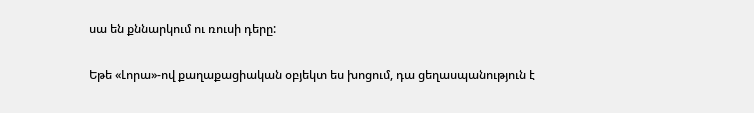սա են քննարկում ու ռուսի դերը:

Եթե «Լորա»-ով քաղաքացիական օբյեկտ ես խոցում, դա ցեղասպանություն է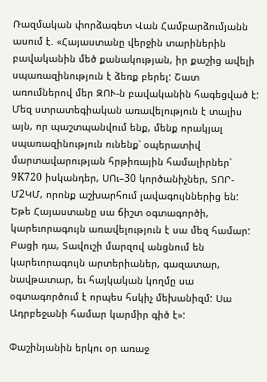Ռազմական փորձագետ Վան Համբարձումյանն ասում է. «Հայաստանը վերջին տարիներին բավականին մեծ քանակության, իր քաշից ավելի սպառազինություն է ձեռք բերել: Շատ առումներով մեր ԶՈՒ-ն բավականին հագեցված է: Մեզ ստրատեգիական առավելություն է տալիս այն, որ պաշտպանվում ենք, մենք որակյալ սպառազինություն ունենք՝ օպերատիվ մարտավարության հրթիռային համալիրներ՝ 9K720 իսկանդեր, ՍՈւ–30 կործանիչներ, ՏՈՐ-Մ2ԿՄ, որոնք աշխարհում լավագույններից են: Եթե Հայաստանը սա ճիշտ օգտագործի, կարեւորագույն առավելություն է սա մեզ համար: Բացի դա, Տավուշի մարզով անցնում են կարեւորագույն արտերիաներ, գազատար, նավթատար, եւ հայկական կողմը սա օգտագործում է որպես հսկիչ մեխանիզմ: Սա Ադրբեջանի համար կարմիր գիծ է»:

Փաշինյանին երկու օր առաջ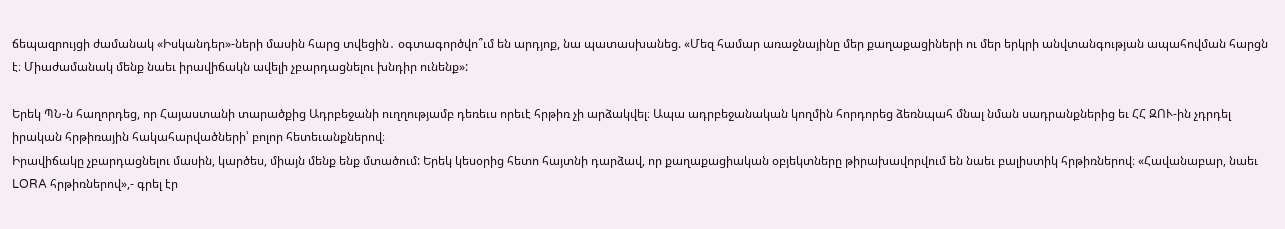ճեպազրույցի ժամանակ «Իսկանդեր»-ների մասին հարց տվեցին․ օգտագործվո՞ւմ են արդյոք, նա պատասխանեց. «Մեզ համար առաջնայինը մեր քաղաքացիների ու մեր երկրի անվտանգության ապահովման հարցն է։ Միաժամանակ մենք նաեւ իրավիճակն ավելի չբարդացնելու խնդիր ունենք»:

Երեկ ՊՆ-ն հաղորդեց, որ Հայաստանի տարածքից Ադրբեջանի ուղղությամբ դեռեւս որեւէ հրթիռ չի արձակվել։ Ապա ադրբեջանական կողմին հորդորեց ձեռնպահ մնալ նման սադրանքներից եւ ՀՀ ԶՈՒ-ին չդրդել իրական հրթիռային հակահարվածների՝ բոլոր հետեւանքներով։
Իրավիճակը չբարդացնելու մասին, կարծես, միայն մենք ենք մտածում: Երեկ կեսօրից հետո հայտնի դարձավ, որ քաղաքացիական օբյեկտները թիրախավորվում են նաեւ բալիստիկ հրթիռներով։ «Հավանաբար, նաեւ LORA հրթիռներով»,- գրել էր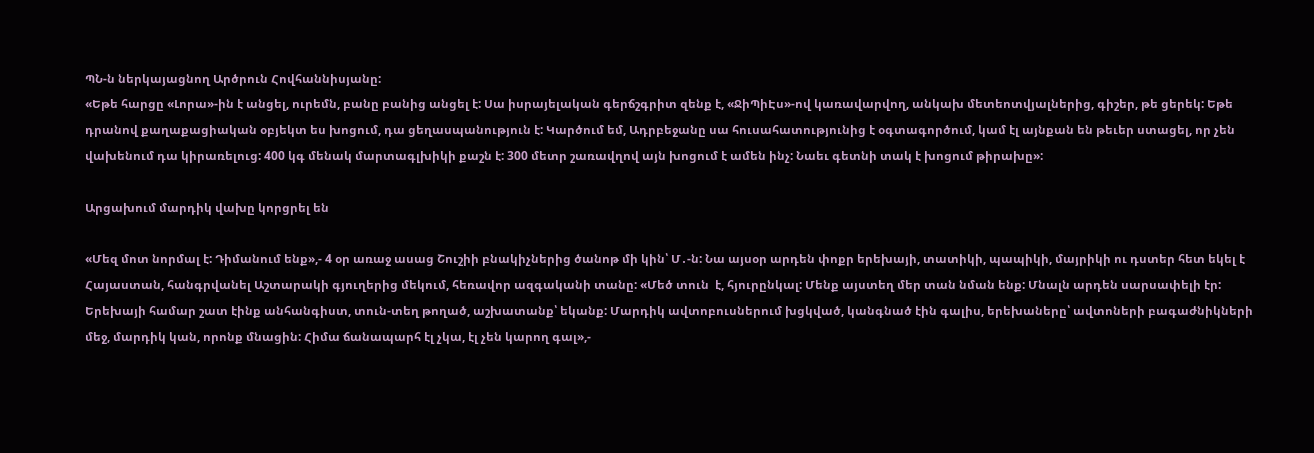ՊՆ-ն ներկայացնող Արծրուն Հովհաննիսյանը:
«Եթե հարցը «Լորա»-ին է անցել, ուրեմն, բանը բանից անցել է: Սա իսրայելական գերճշգրիտ զենք է, «ՋիՊիԷս»-ով կառավարվող, անկախ մետեոտվյալներից, գիշեր, թե ցերեկ: Եթե դրանով քաղաքացիական օբյեկտ ես խոցում, դա ցեղասպանություն է: Կարծում եմ, Ադրբեջանը սա հուսահատությունից է օգտագործում, կամ էլ այնքան են թեւեր ստացել, որ չեն վախենում դա կիրառելուց: 400 կգ մենակ մարտագլխիկի քաշն է: 300 մետր շառավղով այն խոցում է ամեն ինչ: Նաեւ գետնի տակ է խոցում թիրախը»:

Արցախում մարդիկ վախը կորցրել են

«Մեզ մոտ նորմալ է: Դիմանում ենք»,- 4 օր առաջ ասաց Շուշիի բնակիչներից ծանոթ մի կին՝ Մ․-ն: Նա այսօր արդեն փոքր երեխայի, տատիկի, պապիկի, մայրիկի ու դստեր հետ եկել է Հայաստան, հանգրվանել Աշտարակի գյուղերից մեկում, հեռավոր ազգականի տանը: «Մեծ տուն  է, հյուրընկալ: Մենք այստեղ մեր տան նման ենք: Մնալն արդեն սարսափելի էր: Երեխայի համար շատ էինք անհանգիստ, տուն-տեղ թողած, աշխատանք՝ եկանք: Մարդիկ ավտոբուսներում խցկված, կանգնած էին գալիս, երեխաները՝ ավտոների բագաժնիկների մեջ, մարդիկ կան, որոնք մնացին: Հիմա ճանապարհ էլ չկա, էլ չեն կարող գալ»,-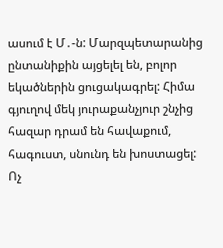ասում է Մ․-ն: Մարզպետարանից ընտանիքին այցելել են, բոլոր եկածներին ցուցակագրել: Հիմա գյուղով մեկ յուրաքանչյուր շնչից հազար դրամ են հավաքում, հագուստ, սնունդ են խոստացել: Ոչ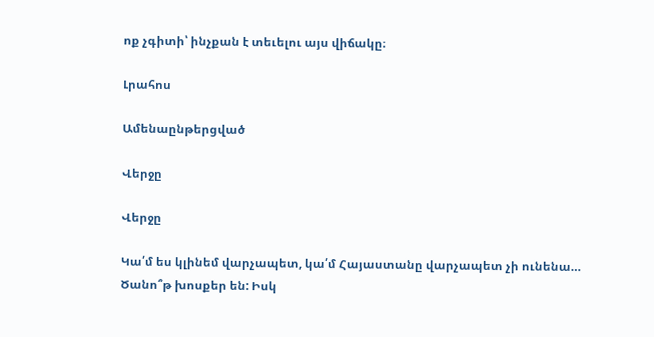ոք չգիտի՝ ինչքան է տեւելու այս վիճակը։

Լրահոս

Ամենաընթերցված

Վերջը

Վերջը

Կա՛մ ես կլինեմ վարչապետ, կա՛մ Հայաստանը վարչապետ չի ունենա… Ծանո՞թ խոսքեր են: Իսկ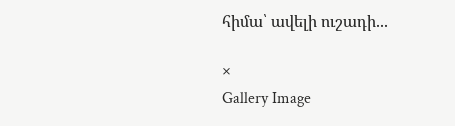հիմա՝ ավելի ուշադի...

×
Gallery Image